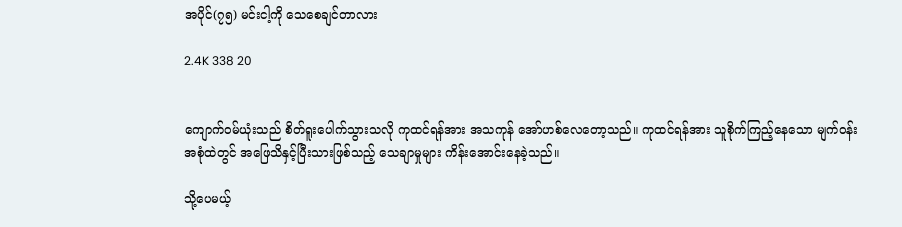အပိုင်(၇၅) မင်းငါ့ကို သေစေချင်တာလား

2.4K 338 20


ကျောက်ဝမ်ယုံးသည် စိတ်ရူးပေါက်သွားသလို ကုထင်ရန်အား အသကုန် အော်ဟစ်လေတော့သည်။ ကုထင်ရန်အား သူစိုက်ကြည့်နေသော မျက်ဝန်းအစုံထဲတွင် အဖြေသိနှင့်ပြီးသားဖြစ်သည့် သေချာမှုများ ကိန်းအောင်းနေခဲ့သည်။

သို့ပေမယ့်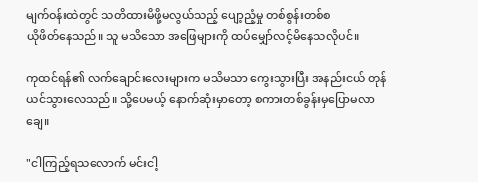မျက်ဝန်းထဲတွင် သတိထားမိဖို့မလွယ်သည့် ပျော့ညံ့မှု တစ်စွန်းတစ်စ
ယိုဖိတ်နေသည်။ သူ မသိသော အဖြေများကို ထပ်မျှော်လင့်မိနေသလိုပင်။

ကုထင်ရန်၏ လက်ချောင်းလေးများက မသိမသာ ကွေးသွားပြီး အနည်းငယ် တုန်ယင်သွားလေသည်။ သို့ပေမယ့် နောက်ဆုံးမှာတော့ စကားတစ်ခွန်းမှပြောမလာချေ။

"ငါကြည့်ရသလောက် မင်းငါ့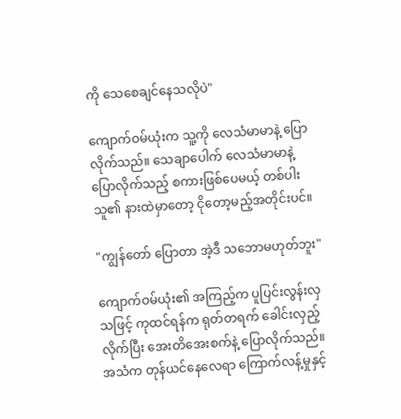ကို သေစေချင်နေသလိုပဲ"

ကျောက်ဝမ်ယုံးက သူ့ကို လေသံမာမာနဲ့ ပြောလိုက်သည်။ သေချာပေါက် လေသံမာမာနဲ့ ပြောလိုက်သည့် စကားဖြစ်ပေမယ့် တစ်ပါးသူ၏ နားထဲမှာတော့ ငိုတော့မည့်အတိုင်းပင်။

"ကျွန်တော် ပြောတာ အဲ့ဒီ သဘောမဟုတ်ဘူး"

ကျောက်ဝမ်ယုံး၏ အကြည့်က ပူပြင်းလွန်းလှသဖြင့် ကုထင်ရန်က ရုတ်တရက် ခေါင်းလှည့်လိုက်ပြီး အေးတိအေးစက်နဲ့ ပြောလိုက်သည်။ အသံက တုန်ယင်နေလေရာ ကြောက်လန့်မှုနှင့်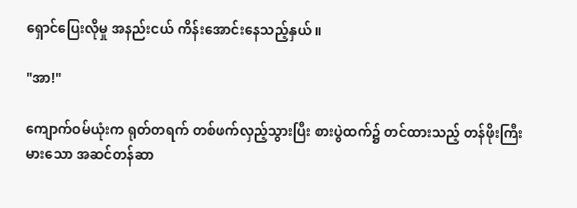ရှောင်ပြေးလိုမှု အနည်းငယ် ကိန်းအောင်းနေသည့်နှယ်။

"အာ!"

ကျောက်ဝမ်ယုံးက ရုတ်တရက် တစ်ဖက်လှည့်သွားပြီး စားပွဲထက်၌ တင်ထားသည့် တန်ဖိုးကြီးမားသော အဆင်တန်ဆာ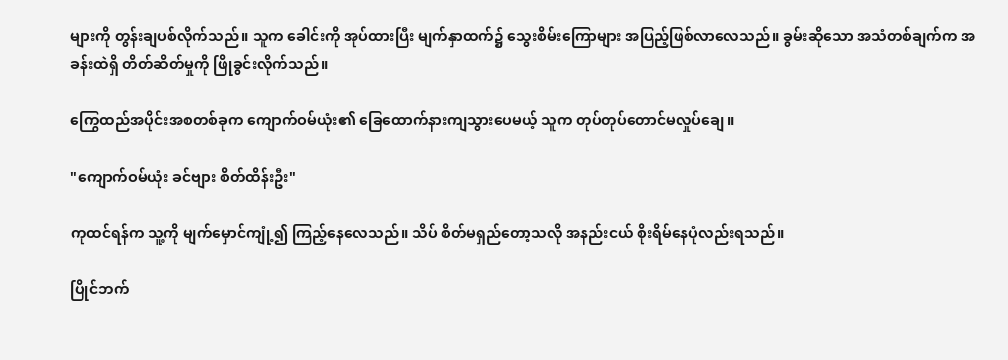များကို တွန်းချပစ်လိုက်သည်။ သူက ခေါင်းကို အုပ်ထားပြီး မျက်နှာထက်၌ သွေးစိမ်းကြောများ အပြည့်ဖြစ်လာလေသည်။ ခွမ်းဆိုသော အသံတစ်ချက်က အခန်းထဲရှိ တိတ်ဆိတ်မှုကို ဖြိုခွင်းလိုက်သည်။

ကြွေထည်အပိုင်းအစတစ်ခုက ကျောက်ဝမ်ယုံး၏ ခြေထောက်နားကျသွားပေမယ့် သူက တုပ်တုပ်တောင်မလှုပ်ချေ။

"ကျောက်ဝမ်ယုံး ခင်ဗျား စိတ်ထိန်းဦး"

ကုထင်ရန်က သူ့ကို မျက်မှောင်ကျုံ့၍ ကြည့်နေလေသည်။ သိပ် စိတ်မရှည်တော့သလို အနည်းငယ် စိုးရိမ်နေပုံလည်းရသည်။

ပြိုင်ဘက်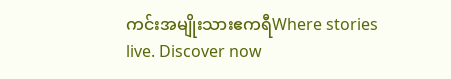ကင်းအမျိုးသားဧကရီWhere stories live. Discover now